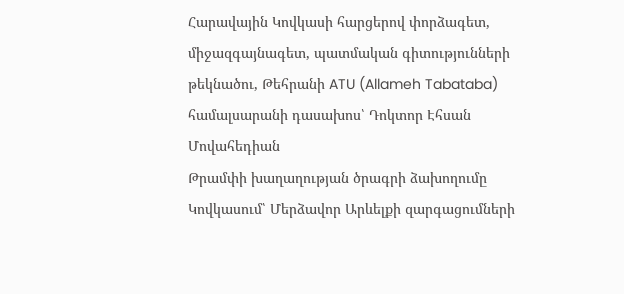Հարավային Կովկասի հարցերով փորձագետ, միջազգայնագետ, պատմական գիտությունների թեկնածու, Թեհրանի ATU (Allameh Tabataba) համալսարանի դասախոս՝ Դոկտոր Էհսան Մովահեդիան
Թրամփի խաղաղության ծրագրի ձախողումը Կովկասում՝ Մերձավոր Արևելքի զարգացումների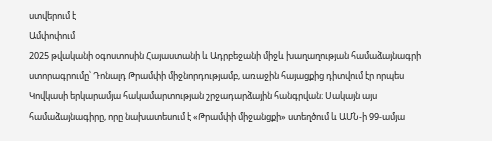ստվերում է
Ամփոփում
2025 թվականի օգոստոսին Հայաստանի և Ադրբեջանի միջև խաղաղության համաձայնագրի ստորագրումը՝ Դոնալդ Թրամփի միջնորդությամբ, առաջին հայացքից դիտվում էր որպես Կովկասի երկարամյա հակամարտության շրջադարձային հանգրվան։ Սակայն այս համաձայնագիրը, որը նախատեսում է «Թրամփի միջանցքի» ստեղծում և ԱՄՆ-ի 99-ամյա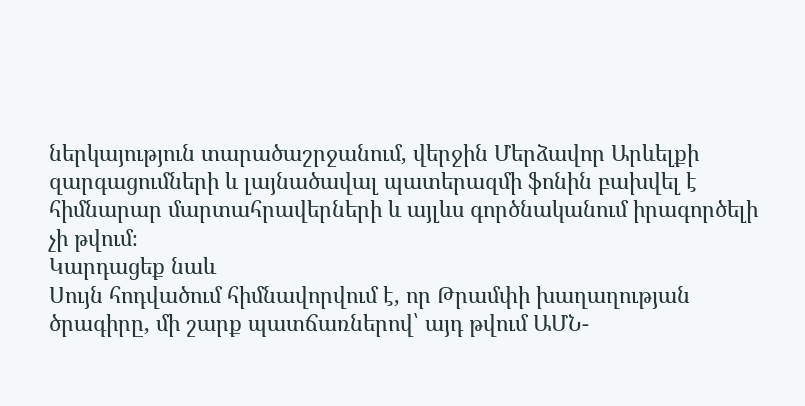ներկայություն տարածաշրջանում, վերջին Մերձավոր Արևելքի զարգացումների և լայնածավալ պատերազմի ֆոնին բախվել է հիմնարար մարտահրավերների և այլևս գործնականում իրագործելի չի թվում։
Կարդացեք նաև
Սույն հոդվածում հիմնավորվում է, որ Թրամփի խաղաղության ծրագիրը, մի շարք պատճառներով՝ այդ թվում ԱՄՆ-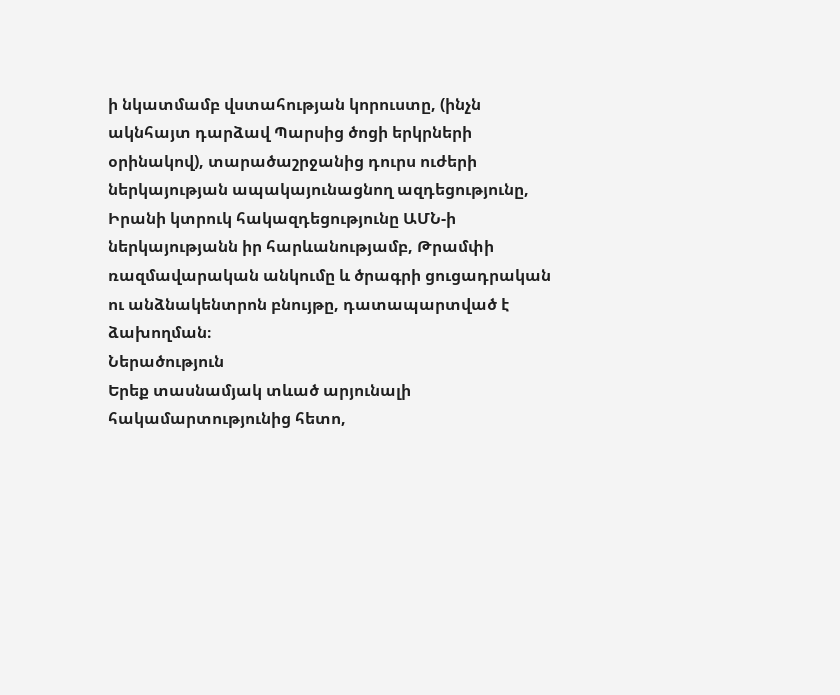ի նկատմամբ վստահության կորուստը, (ինչն ակնհայտ դարձավ Պարսից ծոցի երկրների օրինակով), տարածաշրջանից դուրս ուժերի ներկայության ապակայունացնող ազդեցությունը, Իրանի կտրուկ հակազդեցությունը ԱՄՆ-ի ներկայությանն իր հարևանությամբ, Թրամփի ռազմավարական անկումը և ծրագրի ցուցադրական ու անձնակենտրոն բնույթը, դատապարտված է ձախողման։
Ներածություն
Երեք տասնամյակ տևած արյունալի հակամարտությունից հետո,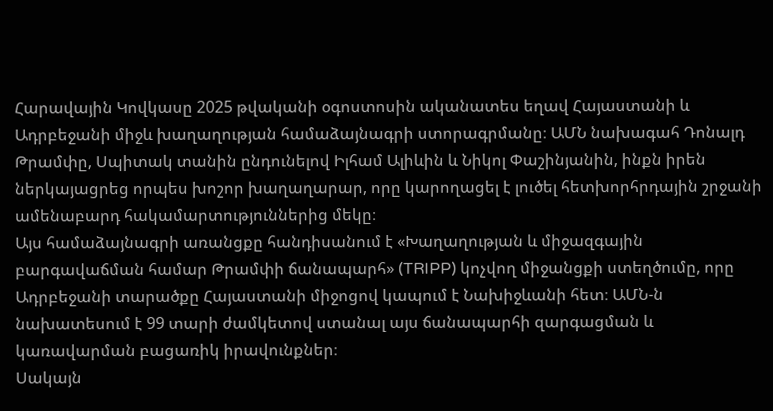Հարավային Կովկասը 2025 թվականի օգոստոսին ականատես եղավ Հայաստանի և Ադրբեջանի միջև խաղաղության համաձայնագրի ստորագրմանը։ ԱՄՆ նախագահ Դոնալդ Թրամփը, Սպիտակ տանին ընդունելով Իլհամ Ալիևին և Նիկոլ Փաշինյանին, ինքն իրեն ներկայացրեց որպես խոշոր խաղաղարար, որը կարողացել է լուծել հետխորհրդային շրջանի ամենաբարդ հակամարտություններից մեկը։
Այս համաձայնագրի առանցքը հանդիսանում է «Խաղաղության և միջազգային բարգավաճման համար Թրամփի ճանապարհ» (TRIPP) կոչվող միջանցքի ստեղծումը, որը Ադրբեջանի տարածքը Հայաստանի միջոցով կապում է Նախիջևանի հետ։ ԱՄՆ-ն նախատեսում է 99 տարի ժամկետով ստանալ այս ճանապարհի զարգացման և կառավարման բացառիկ իրավունքներ։
Սակայն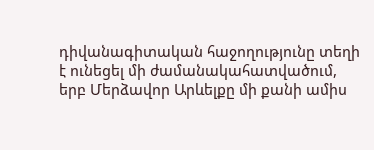դիվանագիտական հաջողությունը տեղի է ունեցել մի ժամանակահատվածում, երբ Մերձավոր Արևելքը մի քանի ամիս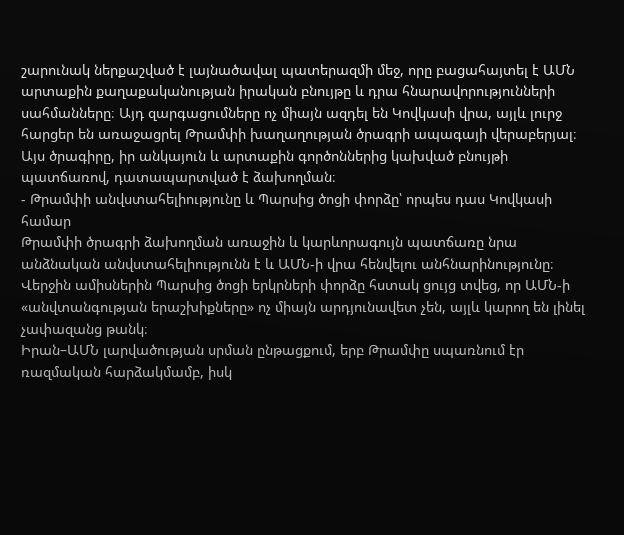շարունակ ներքաշված է լայնածավալ պատերազմի մեջ, որը բացահայտել է ԱՄՆ արտաքին քաղաքականության իրական բնույթը և դրա հնարավորությունների սահմանները։ Այդ զարգացումները ոչ միայն ազդել են Կովկասի վրա, այլև լուրջ հարցեր են առաջացրել Թրամփի խաղաղության ծրագրի ապագայի վերաբերյալ։ Այս ծրագիրը, իր անկայուն և արտաքին գործոններից կախված բնույթի պատճառով, դատապարտված է ձախողման։
- Թրամփի անվստահելիությունը և Պարսից ծոցի փորձը՝ որպես դաս Կովկասի համար
Թրամփի ծրագրի ձախողման առաջին և կարևորագույն պատճառը նրա անձնական անվստահելիությունն է և ԱՄՆ-ի վրա հենվելու անհնարինությունը։ Վերջին ամիսներին Պարսից ծոցի երկրների փորձը հստակ ցույց տվեց, որ ԱՄՆ-ի «անվտանգության երաշխիքները» ոչ միայն արդյունավետ չեն, այլև կարող են լինել չափազանց թանկ։
Իրան–ԱՄՆ լարվածության սրման ընթացքում, երբ Թրամփը սպառնում էր ռազմական հարձակմամբ, իսկ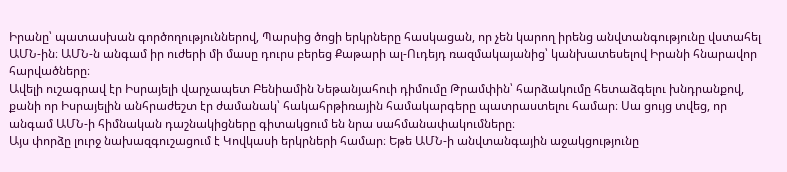Իրանը՝ պատասխան գործողություններով, Պարսից ծոցի երկրները հասկացան, որ չեն կարող իրենց անվտանգությունը վստահել ԱՄՆ-ին։ ԱՄՆ-ն անգամ իր ուժերի մի մասը դուրս բերեց Քաթարի ալ-Ուդեյդ ռազմակայանից՝ կանխատեսելով Իրանի հնարավոր հարվածները։
Ավելի ուշագրավ էր Իսրայելի վարչապետ Բենիամին Նեթանյահուի դիմումը Թրամփին՝ հարձակումը հետաձգելու խնդրանքով, քանի որ Իսրայելին անհրաժեշտ էր ժամանակ՝ հակահրթիռային համակարգերը պատրաստելու համար։ Սա ցույց տվեց, որ անգամ ԱՄՆ-ի հիմնական դաշնակիցները գիտակցում են նրա սահմանափակումները։
Այս փորձը լուրջ նախազգուշացում է Կովկասի երկրների համար։ Եթե ԱՄՆ-ի անվտանգային աջակցությունը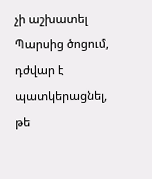չի աշխատել Պարսից ծոցում, դժվար է պատկերացնել, թե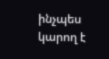ինչպես կարող է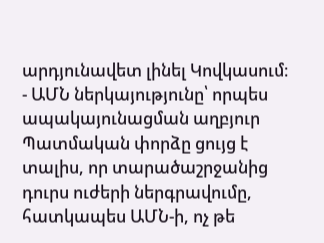արդյունավետ լինել Կովկասում։
- ԱՄՆ ներկայությունը՝ որպես ապակայունացման աղբյուր
Պատմական փորձը ցույց է տալիս, որ տարածաշրջանից դուրս ուժերի ներգրավումը, հատկապես ԱՄՆ-ի, ոչ թե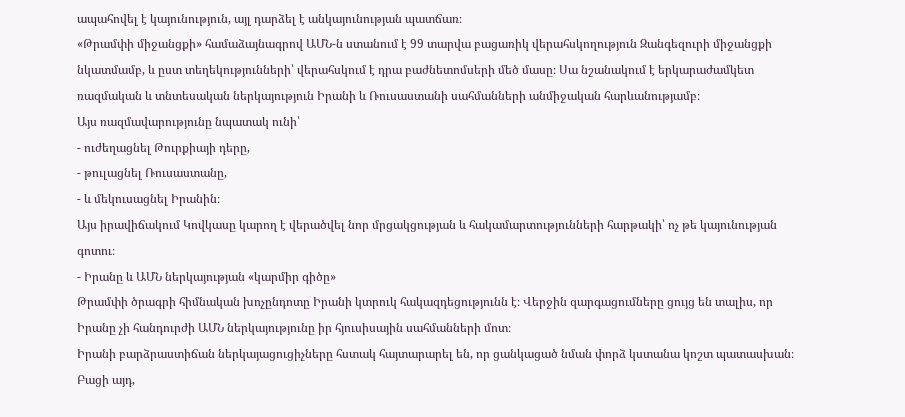ապահովել է կայունություն, այլ դարձել է անկայունության պատճառ։
«Թրամփի միջանցքի» համաձայնագրով ԱՄՆ-ն ստանում է 99 տարվա բացառիկ վերահսկողություն Զանգեզուրի միջանցքի նկատմամբ, և ըստ տեղեկությունների՝ վերահսկում է դրա բաժնետոմսերի մեծ մասը։ Սա նշանակում է երկարաժամկետ ռազմական և տնտեսական ներկայություն Իրանի և Ռուսաստանի սահմանների անմիջական հարևանությամբ։
Այս ռազմավարությունը նպատակ ունի՝
- ուժեղացնել Թուրքիայի դերը,
- թուլացնել Ռուսաստանը,
- և մեկուսացնել Իրանին։
Այս իրավիճակում Կովկասը կարող է վերածվել նոր մրցակցության և հակամարտությունների հարթակի՝ ոչ թե կայունության գոտու։
- Իրանը և ԱՄՆ ներկայության «կարմիր գիծը»
Թրամփի ծրագրի հիմնական խոչընդոտը Իրանի կտրուկ հակազդեցությունն է։ Վերջին զարգացումները ցույց են տալիս, որ Իրանը չի հանդուրժի ԱՄՆ ներկայությունը իր հյուսիսային սահմանների մոտ։
Իրանի բարձրաստիճան ներկայացուցիչները հստակ հայտարարել են, որ ցանկացած նման փորձ կստանա կոշտ պատասխան։ Բացի այդ,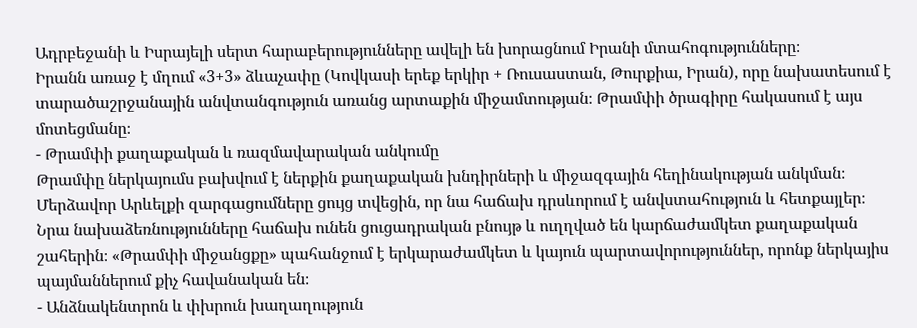Ադրբեջանի և Իսրայելի սերտ հարաբերությունները ավելի են խորացնում Իրանի մտահոգությունները։
Իրանն առաջ է մղում «3+3» ձևաչափը (Կովկասի երեք երկիր + Ռուսաստան, Թուրքիա, Իրան), որը նախատեսում է տարածաշրջանային անվտանգություն առանց արտաքին միջամտության։ Թրամփի ծրագիրը հակասում է այս մոտեցմանը։
- Թրամփի քաղաքական և ռազմավարական անկումը
Թրամփը ներկայումս բախվում է ներքին քաղաքական խնդիրների և միջազգային հեղինակության անկման։ Մերձավոր Արևելքի զարգացումները ցույց տվեցին, որ նա հաճախ դրսևորում է անվստահություն և հետքայլեր։
Նրա նախաձեռնությունները հաճախ ունեն ցուցադրական բնույթ և ուղղված են կարճաժամկետ քաղաքական շահերին։ «Թրամփի միջանցքը» պահանջում է երկարաժամկետ և կայուն պարտավորություններ, որոնք ներկայիս պայմաններում քիչ հավանական են։
- Անձնակենտրոն և փխրուն խաղաղություն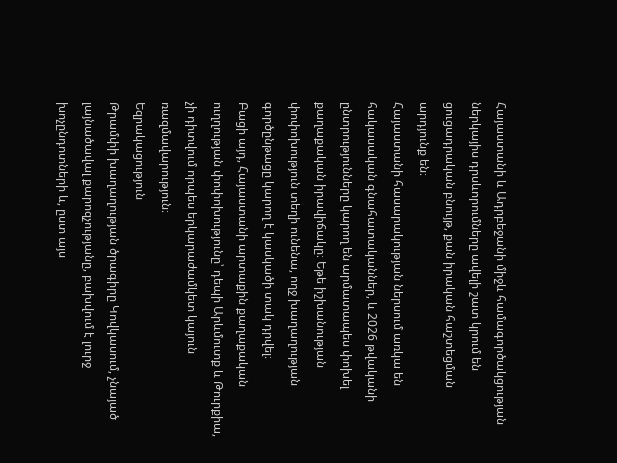Հայաստանի և Ադրբեջանի միջև համագործակցության ներկայիս դրսևորումները ավելի շատ կրում են ցուցադրական բնույթ, քան իրական հաշտեցման արդյունք են։
Հայաստանի հասարակության ներսում առկա են հակասական գնահատականներ, և 2026 թվականի ընտրությունները կարող են արմատապես փոխել քաղաքական իրավիճակը։ Եթե իշխանության փոփոխություն տեղի ունենա, ողջ խաղաղության գործընթացը կարող է կասկածի տակ դրվել։
Բացի այդ, Հայաստանի արտաքին քաղաքական ուղղության փոփոխությունը՝ դեպի Արևմուտք և Թուրքիա, չի դիտվում որպես երկարաժամկետ կայուն ռազմավարություն։
Եզրակացություն
Թրամփի խաղաղության ծրագիրը Կովկասում, չնայած լայնածավալ քարոզչությանը, բախվում է լուրջ խոչընդոտների և, ըստ այս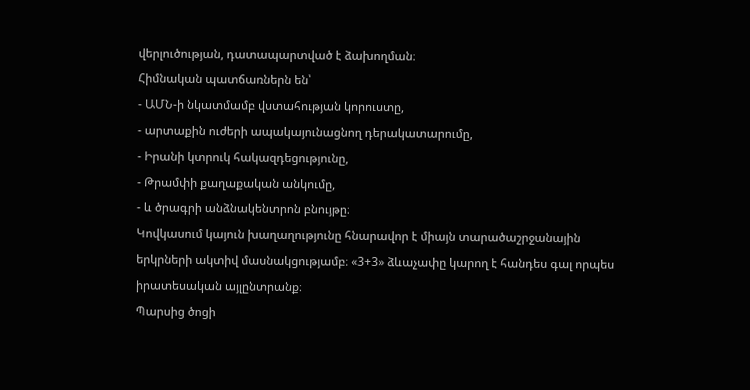վերլուծության, դատապարտված է ձախողման։
Հիմնական պատճառներն են՝
- ԱՄՆ-ի նկատմամբ վստահության կորուստը,
- արտաքին ուժերի ապակայունացնող դերակատարումը,
- Իրանի կտրուկ հակազդեցությունը,
- Թրամփի քաղաքական անկումը,
- և ծրագրի անձնակենտրոն բնույթը։
Կովկասում կայուն խաղաղությունը հնարավոր է միայն տարածաշրջանային երկրների ակտիվ մասնակցությամբ։ «3+3» ձևաչափը կարող է հանդես գալ որպես իրատեսական այլընտրանք։
Պարսից ծոցի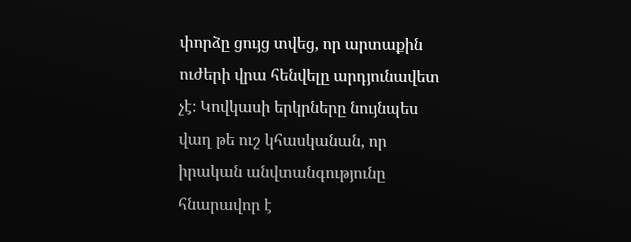փորձը ցույց տվեց, որ արտաքին ուժերի վրա հենվելը արդյունավետ չէ։ Կովկասի երկրները նույնպես վաղ թե ուշ կհասկանան, որ իրական անվտանգությունը հնարավոր է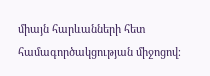միայն հարևանների հետ համագործակցության միջոցով։